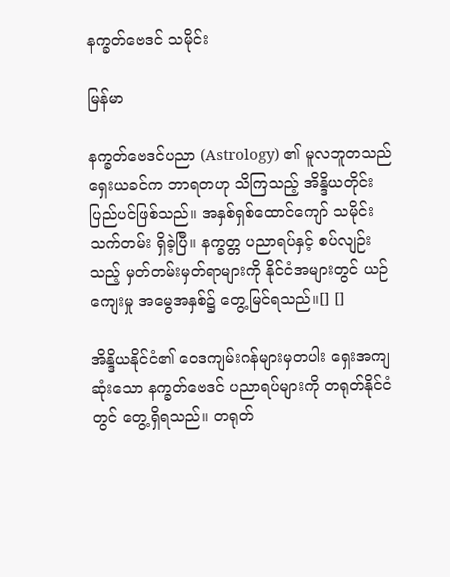နက္ခတ်ဗေဒင် သမိုင်း

မြန်မာ

နက္ခတ်ဗေဒင်ပညာ (Astrology) ၏ မူလဘူတသည် ရှေးယခင်က ဘာရတဟု သိကြသည့် အိန္ဒိယတိုင်းပြည်ပင်ဖြစ်သည်။ အနှစ်ရှစ်ထောင်ကျော် သမိုင်းသက်တမ်း ရှိခဲ့ပြီ။ နက္ခတ္တ ပညာရပ်နှင့် စပ်လျဉ်းသည့် မှတ်တမ်းမှတ်ရာများကို နိုင်ငံအများတွင် ယဉ်ကျေးမှု အမွေအနှစ်၌ တွေ့မြင်ရသည်။[] []

အိန္ဒိယနိုင်ငံ၏ ဝေဒကျမ်းဂန်များမှတပါး ရှေးအကျဆုံးသော နက္ခတ်ဗေဒင် ပညာရပ်များကို တရုတ်နိုင်ငံတွင် တွေ့ရှိရသည်။ တရုတ်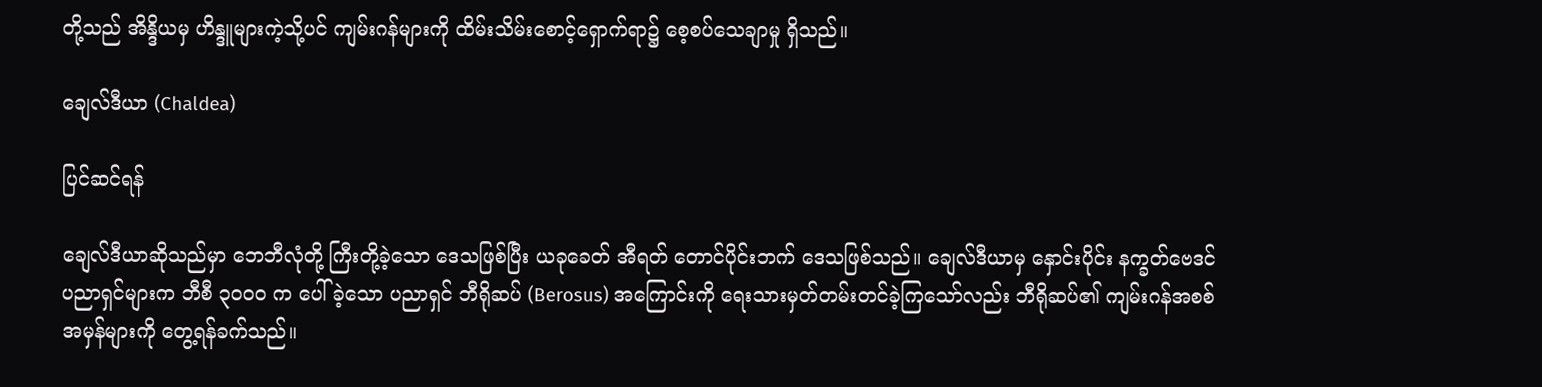တို့သည် အိန္ဒိယမှ ဟိန္ဒူများကဲ့သို့ပင် ကျမ်းဂန်များကို ထိမ်းသိမ်းစောင့်ရှောက်ရာ၌ စေ့စပ်သေချာမှု ရှိသည်။

ချေလ်ဒီယာ (Chaldea)

ပြင်ဆင်ရန်

ချေလ်ဒီယာဆိုသည်မှာ ဘေဘီလုံတို့ ကြီးတို့ခဲ့သော ဒေသဖြစ်ပြီး ယခုခေတ် အီရတ် တောင်ပိုင်းဘက် ဒေသဖြစ်သည်။ ချေလ်ဒီယာမှ နှောင်းပိုင်း နက္ခတ်ဗေဒင် ပညာရှင်များက ဘီစီ ၃၀ဝ၀ က ပေါ်ခဲ့သော ပညာရှင် ဘီရိုဆပ် (Berosus) အကြောင်းကို ရေးသားမှတ်တမ်းတင်ခဲ့ကြသော်လည်း ဘီရိုဆပ်၏ ကျမ်းဂန်အစစ်အမှန်များကို တွေ့ရန်ခက်သည်။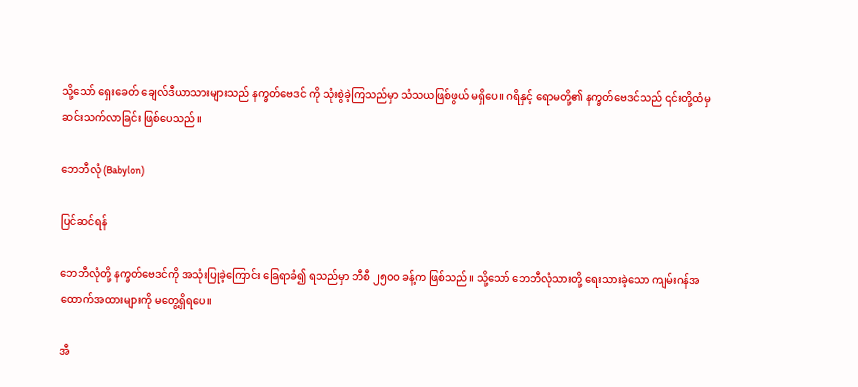သို့သော် ရှေးခေတ် ချေလ်ဒီယာသားများသည် နက္ခတ်ဗေဒင် ကို သုံးစွဲခဲ့ကြသည်မှာ သံသယဖြစ်ဖွယ် မရှိပေ။ ဂရိနှင့် ရောမတို့၏ နက္ခတ်ဗေဒင်သည် ၎င်းတို့ထံမှ ဆင်းသက်လာခြင်း ဖြစ်ပေသည်။

ဘေဘီလုံ (Babylon)

ပြင်ဆင်ရန်

ဘေဘီလုံတို့ နက္ခတ်ဗေဒင်ကို အသုံးပြုခဲ့ကြောင်း ခြေရာခံ၍ ရသည်မှာ ဘီစီ ၂၅၀ဝ ခန့်က ဖြစ်သည်။ သို့သော် ဘေဘီလုံသားတို့ ရေးသားခဲ့သော ကျမ်းဂန်အထောက်အထားများကို မတွေ့ရှိရပေ။

အီ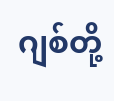ဂျစ်တို့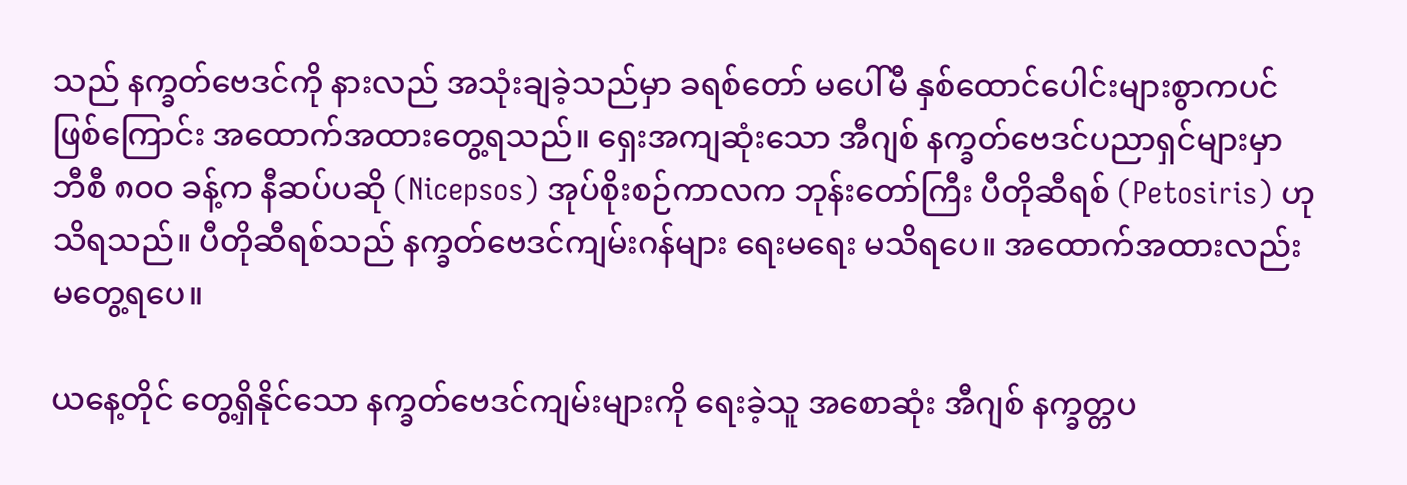သည် နက္ခတ်ဗေဒင်ကို နားလည် အသုံးချခဲ့သည်မှာ ခရစ်တော် မပေါ်မီ နှစ်ထောင်ပေါင်းများစွာကပင် ဖြစ်ကြောင်း အထောက်အထားတွေ့ရသည်။ ရှေးအကျဆုံးသော အီဂျစ် နက္ခတ်ဗေဒင်ပညာရှင်များမှာ ဘီစီ ၈၀ဝ ခန့်က နီဆပ်ပဆို (Nicepsos) အုပ်စိုးစဉ်ကာလက ဘုန်းတော်ကြီး ပီတိုဆီရစ် (Petosiris) ဟု သိရသည်။ ပီတိုဆီရစ်သည် နက္ခတ်ဗေဒင်ကျမ်းဂန်များ ရေးမရေး မသိရပေ။ အထောက်အထားလည်း မတွေ့ရပေ။

ယနေ့တိုင် တွေ့ရှိနိုင်သော နက္ခတ်ဗေဒင်ကျမ်းများကို ရေးခဲ့သူ အစောဆုံး အီဂျစ် နက္ခတ္တပ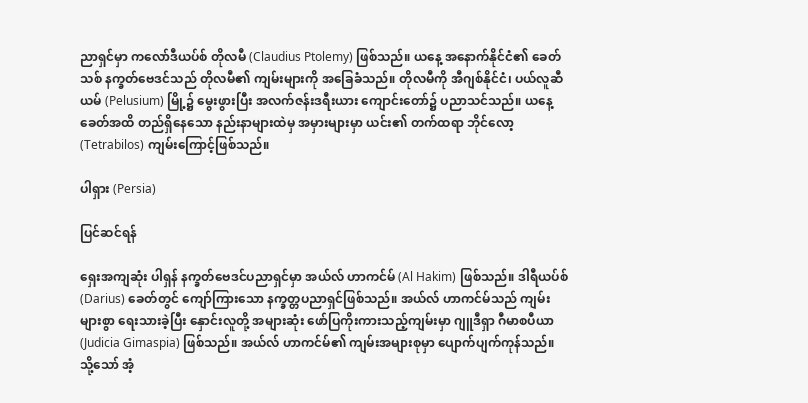ညာရှင်မှာ ကလော်ဒီယပ်စ် တိုလမီ (Claudius Ptolemy) ဖြစ်သည်။ ယနေ့ အနောက်နိုင်ငံ၏ ခေတ်သစ် နက္ခတ်ဗေဒင်သည် တိုလမီ၏ ကျမ်းများကို အခြေခံသည်။ တိုလမီကို အီဂျစ်နိုင်ငံ၊ ပယ်လူဆီယမ် (Pelusium) မြို့၌ မွေးဖွားပြီး အလက်ဇန်းဒရီးယား ကျောင်းတော်၌ ပညာသင်သည်။ ယနေ့ခေတ်အထိ တည်ရှိနေသော နည်းနာများထဲမှ အမှားများမှာ ယင်း၏ တက်ထရာ ဘိုင်လော့ (Tetrabilos) ကျမ်းကြောင့်ဖြစ်သည်။

ပါရှား (Persia)

ပြင်ဆင်ရန်

ရှေးအကျဆုံး ပါရှန် နက္ခတ်ဗေဒင်ပညာရှင်မှာ အယ်လ် ဟာကင်မ် (Al Hakim) ဖြစ်သည်။ ဒါရီယပ်စ် (Darius) ခေတ်တွင် ကျော်ကြားသော နက္ခတ္တပညာရှင်ဖြစ်သည်။ အယ်လ် ဟာကင်မ်သည် ကျမ်းများစွာ ရေးသားခဲ့ပြီး နှောင်းလူတို့ အများဆုံး ဖော်ပြကိုးကားသည့်ကျမ်းမှာ ဂျူဒီရှာ ဂီမာစပီယာ (Judicia Gimaspia) ဖြစ်သည်။ အယ်လ် ဟာကင်မ်၏ ကျမ်းအများစုမှာ ပျောက်ပျက်ကုန်သည်။ သို့သော် အံ့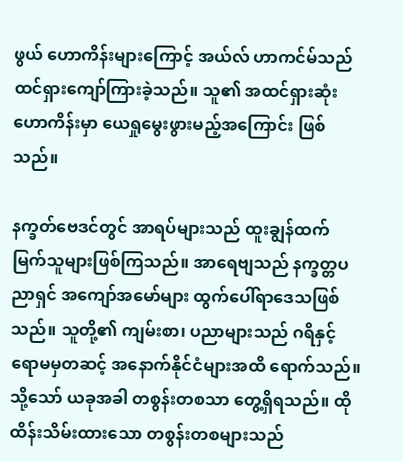ဖွယ် ဟောကိန်းများကြောင့် အယ်လ် ဟာကင်မ်သည် ထင်ရှားကျော်ကြားခဲ့သည်။ သူ၏ အထင်ရှားဆုံးဟောကိန်းမှာ ယေရှုမွေးဖွားမည့်အကြောင်း ဖြစ်သည်။

နက္ခတ်ဗေဒင်တွင် အာရပ်များသည် ထူးချွန်ထက်မြက်သူများဖြစ်ကြသည်။ အာရေဗျသည် နက္ခတ္တပညာရှင် အကျော်အမော်များ ထွက်ပေါ်ရာဒေသဖြစ်သည်။ သူတို့၏ ကျမ်းစာ၊ ပညာများသည် ဂရိနှင့် ရောမမှတဆင့် အနောက်နိုင်ငံများအထိ ရောက်သည်။ သို့သော် ယခုအခါ တစွန်းတစသာ တွေ့ရှိရသည်။ ထိုထိန်းသိမ်းထားသော တစွန်းတစများသည်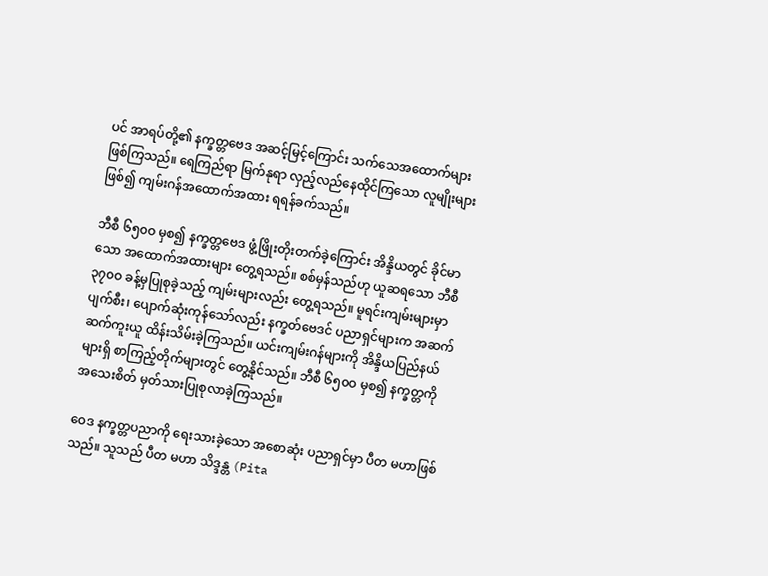ပင် အာရပ်တို့၏ နက္ခတ္တဗေဒ အဆင့်မြင့်ကြောင်း သက်သေအထောက်များ ဖြစ်ကြသည်။ ရေကြည်ရာ မြက်နုရာ လှည့်လည်နေထိုင်ကြသော လူမျိုးများဖြစ်၍ ကျမ်းဂန်အထောက်အထား ရရန်ခက်သည်။

ဘီစီ ၆၅၀ဝ မှစ၍ နက္ခတ္တဗေဒ ဖွံ့ဖြိုးတိုးတက်ခဲ့ကြောင်း အိန္ဒိယတွင် ခိုင်မာသော အထောက်အထားများ တွေ့ရသည်။ စစ်မှန်သည်ဟု ယူဆရသော ဘီစီ ၃၇၀ဝ ခန့်မှပြုစုခဲ့သည့် ကျမ်းများလည်း တွေ့ရသည်။ မူရင်းကျမ်းများမှာ ပျက်စီး၊ ပျောက်ဆုံးကုန်သော်လည်း နက္ခတ်ဗေဒင် ပညာရှင်များက အဆက်ဆက်ကူးယူ ထိန်းသိမ်းခဲ့ကြသည်။ ယင်းကျမ်းဂန်များကို အိန္ဒိယပြည်နယ်များရှိ စာကြည့်တိုက်များတွင် တွေ့နိုင်သည်။ ဘီစီ ၆၅၀ဝ မှစ၍ နက္ခတ္တကို အသေးစိတ် မှတ်သားပြုစုလာခဲ့ကြသည်။

ဝေဒ နက္ခတ္တပညာကို ရေးသားခဲ့သော အစောဆုံး ပညာရှင်မှာ ပီတ မဟာဖြစ်သည်။ သူသည် ပီတ မဟာ သိဒ္ဒန္တ (Pita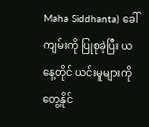Maha Siddhanta) ခေါ် ကျမ်းကို ပြုစုခဲ့ပြီး ယနေ့တိုင် ယင်းမူများကို တွေ့နိုင်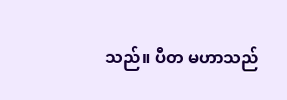သည်။ ပီတ မဟာသည်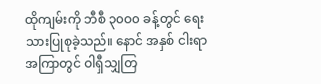ထိုကျမ်းကို ဘီစီ ၃၀ဝ၀ ခန့်တွင် ရေးသားပြုစုခဲ့သည်။ နောင် အနှစ် ငါးရာ အကြာတွင် ဝါရှီသျှတြ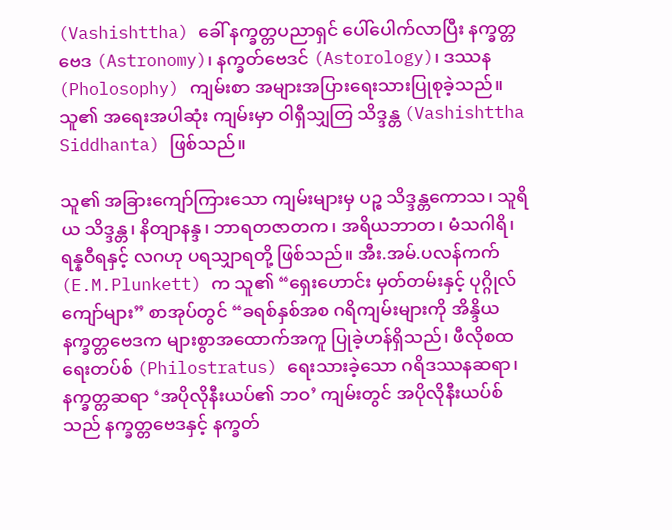(Vashishttha) ခေါ် နက္ခတ္တပညာရှင် ပေါ်ပေါက်လာပြီး နက္ခတ္တဗေဒ (Astronomy)၊ နက္ခတ်ဗေဒင် (Astorology)၊ ဒဿန (Pholosophy) ကျမ်းစာ အများအပြားရေးသားပြုစုခဲ့သည်။ သူ၏ အရေးအပါဆုံး ကျမ်းမှာ ဝါရှီသျှတြ သိဒ္ဒန္တ (Vashishttha Siddhanta) ဖြစ်သည်။

သူ၏ အခြားကျော်ကြားသော ကျမ်းများမှ ပဉ္စ သိဒ္ဒန္တကောသ၊ သူရိယ သိဒ္ဒန္တ၊ နိတျာနန္ဒ၊ ဘာရတဇာတက၊ အရိယဘာတ၊ မံသဂါရိ၊ ရန္နဝီရနှင့် လဂဟု ပရသျှာရတို့ ဖြစ်သည်။ အီး.အမ်.ပလန်ကက် (E.M.Plunkett) က သူ၏ “ရှေးဟောင်း မှတ်တမ်းနှင့် ပုဂ္ဂိုလ်ကျော်များ” စာအုပ်တွင် “ခရစ်နှစ်အစ ဂရိကျမ်းများကို အိန္ဒိယ နက္ခတ္တဗေဒက များစွာအထောက်အကူ ပြုခဲ့ဟန်ရှိသည်၊ ဖီလိုစထရေးတပ်စ် (Philostratus) ရေးသားခဲ့သော ဂရိဒဿနဆရာ၊ နက္ခတ္တဆရာ ‘အပိုလိုနီးယပ်၏ ဘဝ’ ကျမ်းတွင် အပိုလိုနီးယပ်စ်သည် နက္ခတ္တဗေဒနှင့် နက္ခတ်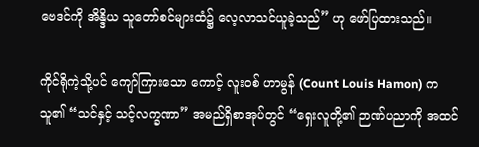ဗေဒင်ကို အိန္ဒိယ သူတော်စင်များထံ၌ လေ့လာသင်ယူခဲ့သည်” ဟု ဖော်ပြထားသည်။

ကိုင်ရိုကဲ့သို့ပင် ကျော်ကြားသော ကောင့် လူးဝစ် ဟာမွန် (Count Louis Hamon) က သူ၏ “သင်နှင့် သင့်လက္ခဏာ” အမည်ရှိစာအုပ်တွင် “ရှေးလူတို့၏ ဉာဏ်ပညာကို အထင်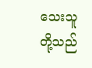သေးသူတို့သည်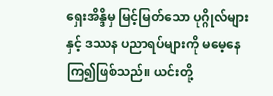ရှေးအိန္ဒိမှ မြင့်မြတ်သော ပုဂ္ဂိုလ်များနှင့် ဒဿန ပညာရပ်များကို မမေ့နေကြ၍ဖြစ်သည်။ ယင်းတို့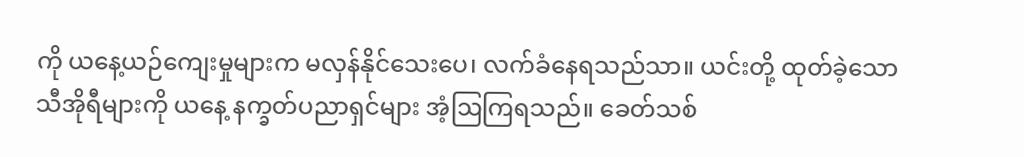ကို ယနေ့ယဉ်ကျေးမှုများက မလှန်နိုင်သေးပေ၊ လက်ခံနေရသည်သာ။ ယင်းတို့ ထုတ်ခဲ့သော သီအိုရီများကို ယနေ့ နက္ခတ်ပညာရှင်များ အံ့ဩကြရသည်။ ခေတ်သစ်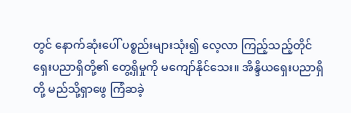တွင် နောက်ဆုံးပေါ် ပစ္စည်းများသုံး၍ လေ့လာ ကြည့်သည့်တိုင် ရှေးပညာရှိတို့၏ တွေ့ရှိမှုကို မကျော်နိုင်သေး။ အိန္ဒိယရှေးပညာရှိတို့ မည်သို့ရှာဖွေ ကြံဆခဲ့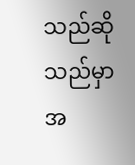သည်ဆိုသည်မှာ အ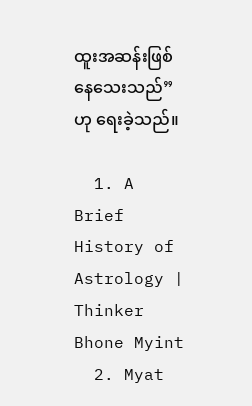ထူးအဆန်းဖြစ်နေသေးသည်” ဟု ရေးခဲ့သည်။

  1. A Brief History of Astrology | Thinker Bhone Myint
  2. Myat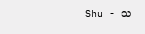Shu - သ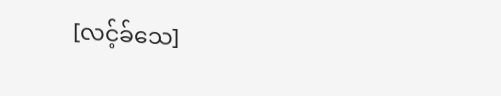[လင့်ခ်သေ]